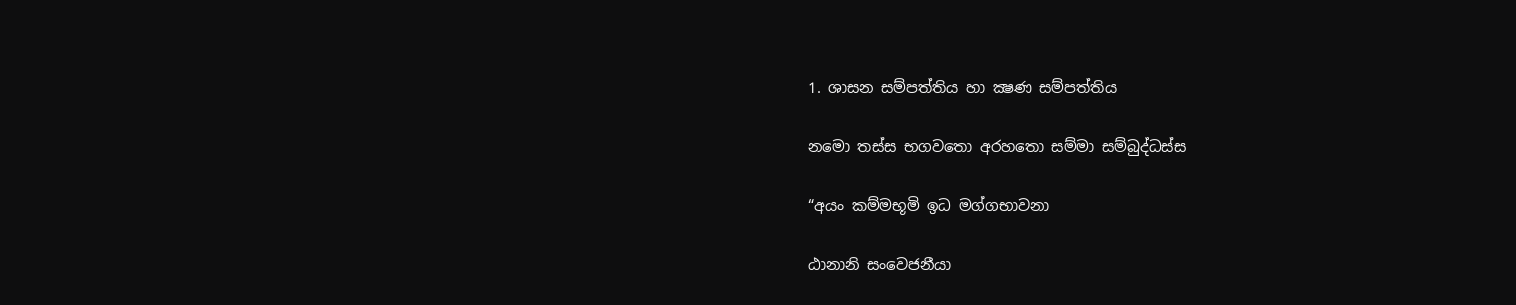1. ශාසන සම්පත්තිය හා ක්‍ෂණ සම්පත්තිය

නමො තස්ස භගවතො අරහතො සම්මා සම්බුද්ධස්ස

“අයං කම්මභූමි ඉධ මග්ගභාවනා

ඨානානි සංවෙජනීයා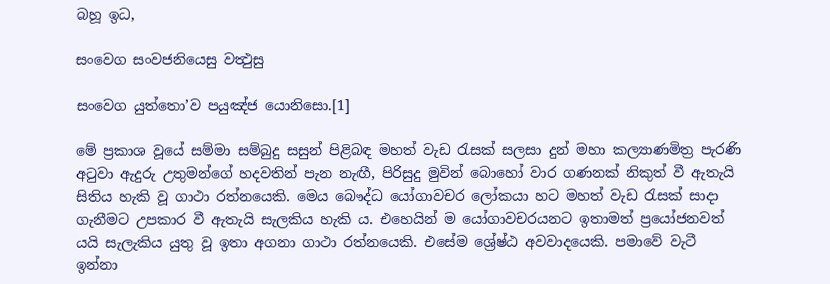බහූ ඉධ,

සංවෙග සංවජනියෙසු වත්‍ථුසු

සංවෙග යුත්තො’ව පයුඤ්ජ යොනිසො.[1]

මේ ප්‍රකාශ වූයේ සම්මා සම්බුදු සසුන් පිළිබඳ මහත් වැඩ රැසක් සලසා දුන් මහා කල්‍යාණමිත්‍ර පැරණි අටුවා ඇදුරු උතුමන්ගේ හදවතින් පැන නැඟී, පිරිසුදු මුවින් බොහෝ වාර ගණනක් නිකුත් වී ඇතැයි සිතිය හැකි වූ ගාථා රත්නයෙකි. මෙය බෞද්ධ යෝගාවචර ලෝකයා හට මහත් වැඩ රැසක් සාදා ගැනීමට උපකාර වී ඇතැයි සැලකිය හැකි ය. එහෙයින් ම යෝගාවචරයනට ඉතාමත් ප්‍රයෝජනවත් යයි සැලැකිය යුතු වූ ඉතා අගනා ගාථා රත්නයෙකි. එසේම ශ්‍රේෂ්ඨ අවවාදයෙකි. පමාවේ වැටී ඉන්නා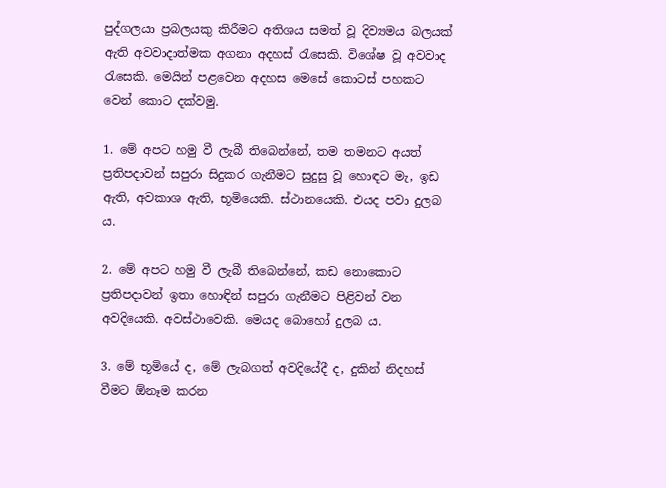පුද්ගලයා ප්‍රබලයකු කිරීමට අතිශය සමත් වූ දිව්‍යමය බලයක් ඇති අවවාදාත්මක අගනා අදහස් රැසෙකි. විශේෂ වූ අවවාද රැසෙකි. මෙයින් පළවෙන අදහස මෙසේ කොටස් පහකට වෙන් කොට දක්වමු.

1. මේ අපට හමු වී ලැබී තිබෙන්නේ, තම තමනට අයත් ප්‍රතිපදාවන් සපුරා සිදුකර ගැනීමට සුදුසු වූ හොඳට මැ, ඉඩ ඇති, අවකාශ ඇති, භූමියෙකි. ස්ථානයෙකි. එයද පවා දුලබ ය.

2. මේ අපට හමු වී ලැබී තිබෙන්නේ, කඩ නොකොට ප්‍රතිපදාවන් ඉතා හොඳින් සපුරා ගැනීමට පිළිවන් වන අවදියෙකි. අවස්ථාවෙකි. මෙයද බොහෝ දුලබ ය.

3. මේ භූමියේ ද, මේ ලැබගත් අවදියේදී ද, දුකින් නිදහස් වීමට ඕනෑම කරන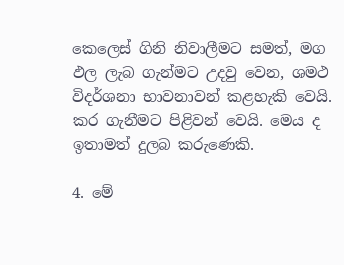කෙලෙස් ගිනි නිවාලීමට සමත්, මග ඵල ලැබ ගැන්මට උදවු වෙන, ශමථ විදර්ශනා භාවනාවන් කළහැකි වෙයි. කර ගැනීමට පිළිවන් වෙයි. මෙය ද ඉතාමත් දුලබ කරුණෙකි.

4. මේ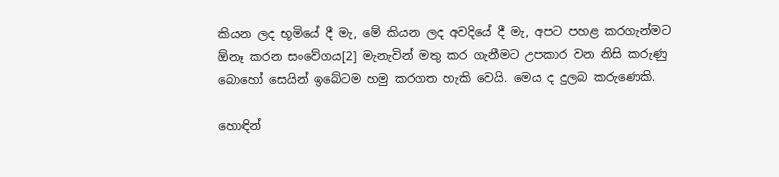කියන ලද භූමියේ දී මැ, මේ කියන ලද අවදියේ දී මැ, අපට පහළ කරගැන්මට ඕනෑ කරන සංවේගය[2] මැනැවින් මතු කර ගැනීමට උපකාර වන නිසි කරුණු බොහෝ සෙයින් ඉබේටම හමු කරගත හැකි වෙයි. මෙය ද දුලබ කරුණෙකි.

හොඳින්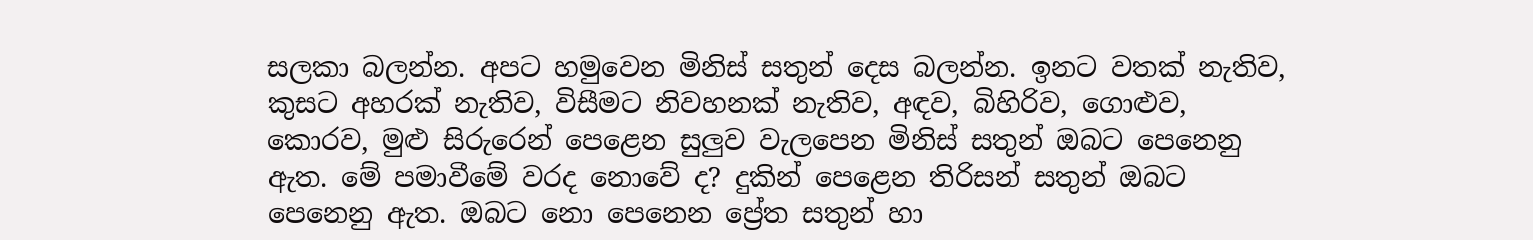සලකා බලන්න. අපට හමුවෙන මිනිස් සතුන් දෙස බලන්න. ඉනට වතක් නැතිව, කුසට අහරක් නැතිව, විසීමට නිවහනක් නැතිව, අඳව, බිහිරිව, ගොළුව, කොරව, මුළු සිරුරෙන් පෙළෙන සුලුව වැලපෙන මිනිස් සතුන් ඔබට පෙනෙනු ඇත. මේ පමාවීමේ වරද නොවේ ද? දුකින් පෙළෙන තිරිසන් සතුන් ඔබට පෙනෙනු ඇත. ඔබට නො පෙනෙන ප්‍රේත සතුන් හා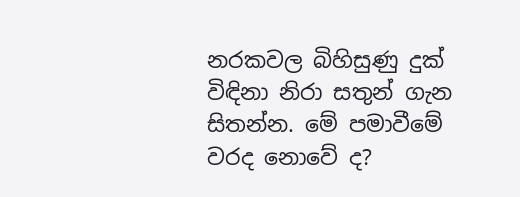නරකවල බිහිසුණු දුක් විඳිනා නිරා සතුන් ගැන සිතන්න. මේ පමාවීමේ වරද නොවේ ද?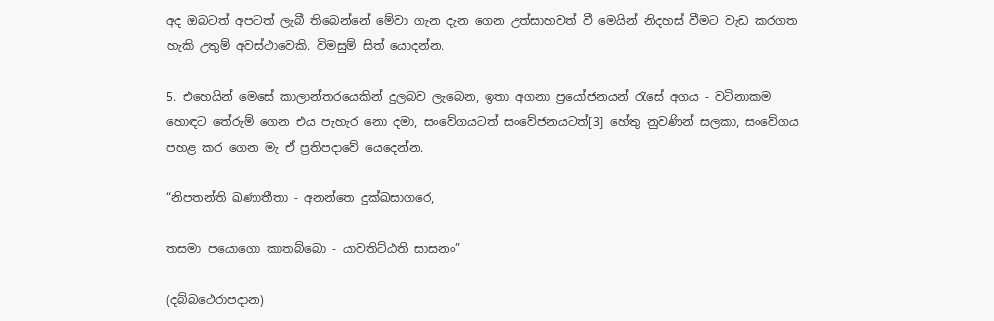අද ඔබටත් අපටත් ලැබී තිබෙන්නේ මේවා ගැන දැන ගෙන උත්සාහවත් වී මෙයින් නිදහස් වීමට වැඩ කරගත හැකි උතුම් අවස්ථාවෙකි. විමසුම් සිත් යොදන්න.

5. එහෙයින් මෙසේ කාලාන්තරයෙකින් දුලබව ලැබෙන, ඉතා අගනා ප්‍රයෝජනයන් රැසේ අගය - වටිනාකම හොඳට තේරුම් ගෙන එය පැහැර නො දමා, සංවේගයටත් සංවේජනයටත්[3] හේතු නුවණින් සලකා, සංවේගය පහළ කර ගෙන මැ ඒ ප්‍රතිපදාවේ යෙදෙන්න.

“නිපතන්ති ඛණාතීතා - අනන්තෙ දුක්ඛසාගරෙ,

තසමා පයොගො කාතබ්බො - යාවතිට්ඨති සාසනං”

(දබ්බථෙරාපදාන)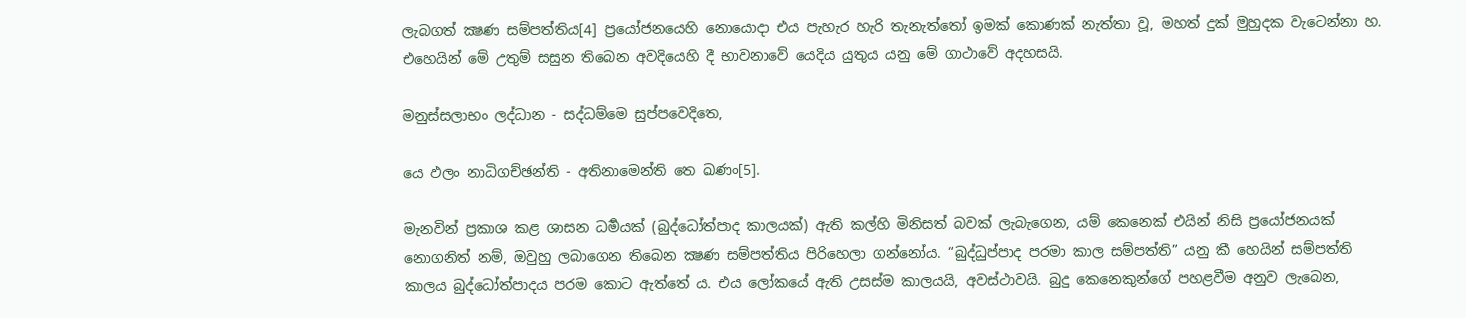ලැබගත් ක්‍ෂණ සම්පත්තිය[4] ප්‍රයෝජනයෙහි නොයොදා එය පැහැර හැරි තැනැත්තෝ ඉමක් කොණක් නැත්තා වූ, මහත් දුක් මුහුදක වැටෙන්නා හ. එහෙයින් මේ උතුම් සසුන තිබෙන අවදියෙහි දී භාවනාවේ යෙදිය යුතුය යනු මේ ගාථාවේ අදහසයි.

මනුස්සලාභං ලද්ධාන - සද්ධම්මෙ සුප්පවෙදිතෙ,

යෙ ඵලං නාධිගච්ඡන්ති - අතිනාමෙන්ති තෙ ඛණං[5].

මැනවින් ප්‍රකාශ කළ ශාසන ධර්‍මයක් (බුද්ධෝත්පාද කාලයක්) ඇති කල්හි මිනිසත් බවක් ලැබැගෙන, යම් කෙනෙක් එයින් නිසි ප්‍රයෝජනයක් නොගනිත් නම්, ඔවුහු ලබාගෙන තිබෙන ක්‍ෂණ සම්පත්තිය පිරිහෙලා ගන්නෝය. “බුද්ධුප්පාද පරමා කාල සම්පත්ති” යනු කී හෙයින් සම්පත්ති කාලය බුද්ධෝත්පාදය පරම කොට ඇත්තේ ය. එය ලෝකයේ ඇති උසස්ම කාලයයි, අවස්ථාවයි. බුදු කෙනෙකුන්ගේ පහළවීම අනුව ලැබෙන,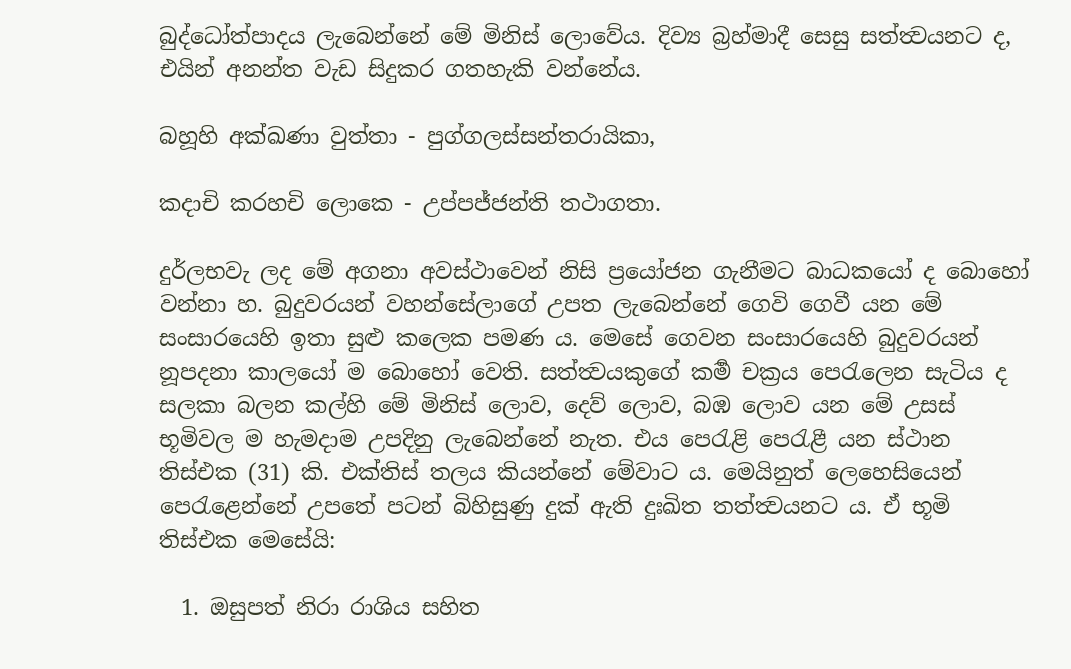බුද්ධෝත්පාදය ලැබෙන්නේ මේ මිනිස් ලොවේය. දිව්‍ය බ්‍රහ්මාදී සෙසු සත්ත්‍වයනට ද, එයින් අනන්ත වැඩ සිදුකර ගතහැකි වන්නේය.

බහූහි අක්ඛණා වුත්තා - පුග්ගලස්සන්තරායිකා,

කදාචි කරහචි ලොකෙ - උප්පජ්ජන්ති තථාගතා.

දුර්ලභවැ ලද මේ අගනා අවස්ථාවෙන් නිසි ප්‍රයෝජන ගැනීමට බාධකයෝ ද බොහෝ වන්නා හ. බුදුවරයන් වහන්සේලාගේ උපත ලැබෙන්නේ ගෙවි ගෙවී යන මේ සංසාරයෙහි ඉතා සුළු කලෙක පමණ ය. මෙසේ ගෙවන සංසාරයෙහි බුදුවරයන් නූපදනා කාලයෝ ම බොහෝ වෙති. සත්ත්‍වයකුගේ කර්‍ම චක්‍රය පෙරැලෙන සැටිය ද සලකා බලන කල්හි මේ මිනිස් ලොව, දෙව් ලොව, බඹ ලොව යන මේ උසස් භූමිවල ම හැමදාම උපදිනු ලැබෙන්නේ නැත. එය පෙරැළි පෙරැළී යන ස්ථාන තිස්එක (31) කි. එක්තිස් තලය කියන්නේ මේවාට ය. මෙයිනුත් ලෙහෙසියෙන් පෙරැළෙන්නේ උපතේ පටන් බිහිසුණු දුක් ඇති දුඃඛිත තත්ත්‍වයනට ය. ඒ භූමි තිස්එක මෙසේයි:

  1. ඔසුපත් නිරා රාශිය සහිත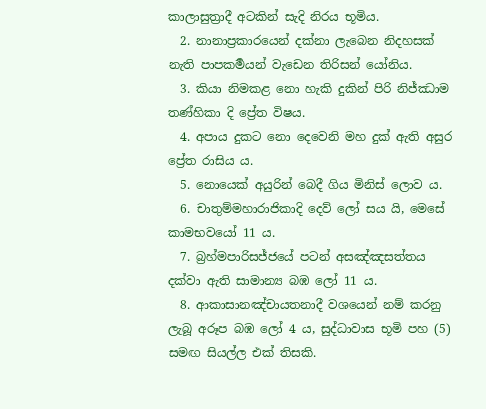කාලාසුත්‍රාදී අටකින් සැදි නිරය භූමිය.
  2. නානාප්‍රකාරයෙන් දක්නා ලැබෙන නිදහසක් නැති පාපකර්‍මයන් වැඩෙන තිරිසන් යෝනිය.
  3. කියා නිමකළ නො හැකි දුකින් පිරි නිජ්ඣාම තණ්හිකා දි ප්‍රේත විෂය.
  4. අපාය දුකට නො දෙවෙනි මහ දුක් ඇති අසුර ප්‍රේත රාසිය ය.
  5. නොයෙක් අයුරින් බෙදී ගිය මිනිස් ලොව ය.
  6. චාතුම්මහාරාජිකාදි දෙව් ලෝ සය යි, මෙසේ කාමභවයෝ 11 ය.
  7. බ්‍රහ්මපාරිසජ්ජයේ පටන් අසඤ්ඤසත්තය දක්වා ඇති සාමාන්‍ය බඹ ලෝ 11 ය.
  8. ආකාසානඤ්චායතනාදී වශයෙන් නම් කරනු ලැබූ අරූප බඹ ලෝ 4 ය, සුද්ධාවාස භූමි පහ (5) සමඟ සියල්ල එක් තිසකි.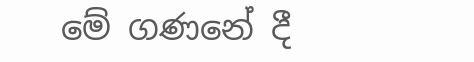මේ ගණනේ දී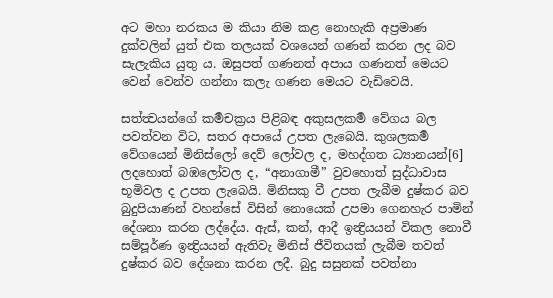අට මහා නරකය ම කියා නිම කළ නොහැකි අප්‍රමාණ දුක්වලින් යුත් එක තලයක් වශයෙන් ගණන් කරන ලද බව සැලැකිය යුතු ය. ඔසුපත් ගණනත් අපාය ගණනත් මෙයට වෙන් වෙන්ව ගන්නා කලැ ගණන මෙයට වැඩිවෙයි.

සත්ත්‍වයන්ගේ කර්‍මචක්‍රය පිළිබඳ අකුසලකර්‍ම වේගය බල පවත්වන විට, සතර අපායේ උපත ලැබෙයි. කුශලකර්‍ම වේගයෙන් මිනිස්ලෝ දෙව් ලෝවල ද, මහද්ගත ධ්‍යානයන්[6] ලදහොත් බඹලෝවල ද, “අනාගාමී” වුවහොත් සුද්ධාවාස භූමිවල ද උපත ලැබෙයි. මිනිසකු වී උපත ලැබීම දුෂ්කර බව බුදුපියාණන් වහන්සේ විසින් නොයෙක් උපමා ගෙනහැර පාමින් දේශනා කරන ලද්දේය. ඇස්, කන්, ආදී ඉන්‍ද්‍රියයන් විකල නොවී සම්පූර්ණ ඉන්‍ද්‍රියයන් ඇතිවැ මිනිස් ජීවිතයක් ලැබීම තවත් දුෂ්කර බව දේශනා කරන ලදී. බුදු සසුනක් පවත්නා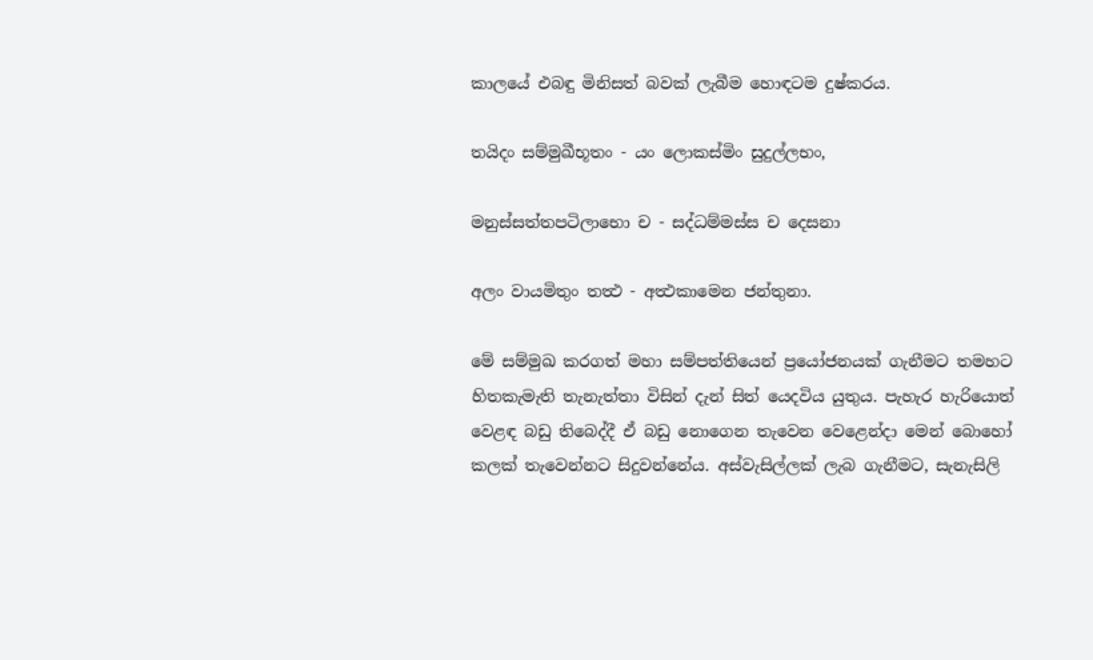කාලයේ එබඳු මිනිසත් බවක් ලැබීම හොඳටම දුෂ්කරය.

තයිදං සම්මුඛීභූතං - යං ලොකස්මිං සුදුල්ලභං,

මනුස්සත්තපටිලාභො ච - සද්ධම්මස්ස ච දෙසනා

අලං වායමිතුං තත්‍ථ - අත්‍ථකාමෙන ජන්තුනා.

මේ සම්මුඛ කරගත් මහා සම්පත්තියෙන් ප්‍රයෝජනයක් ගැනීමට තමහට හිතකැමැති තැනැත්තා විසින් දැන් සිත් යෙදවිය යුතුය. පැහැර හැරියොත් වෙළඳ බඩු තිබෙද්දී ඒ බඩු නොගෙන තැවෙන වෙළෙන්දා මෙන් බොහෝ කලක් තැවෙන්නට සිදුවන්නේය. අස්වැසිල්ලක් ලැබ ගැනීමට, සැනැසිලි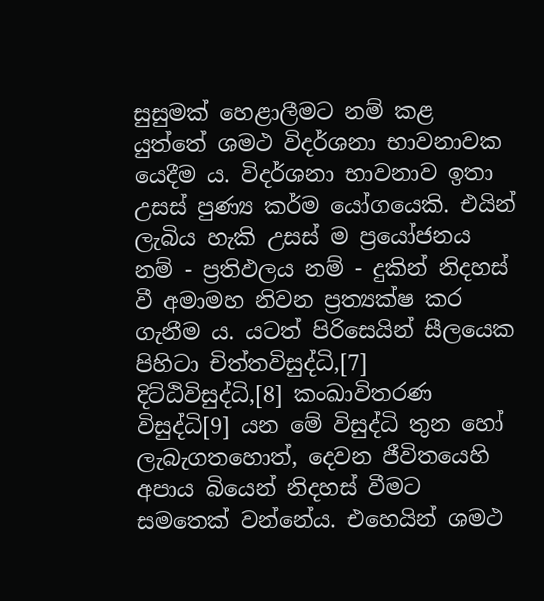සුසුමක් හෙළාලීමට නම් කළ යුත්තේ ශමථ විදර්ශනා භාවනාවක යෙදීම ය. විදර්ශනා භාවනාව ඉතා උසස් පුණ්‍ය කර්ම යෝගයෙකි. එයින් ලැබිය හැකි උසස් ම ප්‍රයෝජනය නම් - ප්‍රතිඵලය නම් - දුකින් නිදහස් වී අමාමහ නිවන ප්‍රත්‍යක්ෂ කර ගැනීම ය. යටත් පිරිසෙයින් සීලයෙක පිහිටා චිත්තවිසුද්ධි,[7] දිට්ඨිවිසුද්ධි,[8] කංඛාවිතරණ විසුද්ධි[9] යන මේ විසුද්ධි තුන හෝ ලැබැගතහොත්, දෙවන ජීවිතයෙහි අපාය බියෙන් නිදහස් වීමට සමතෙක් වන්නේය. එහෙයින් ශමථ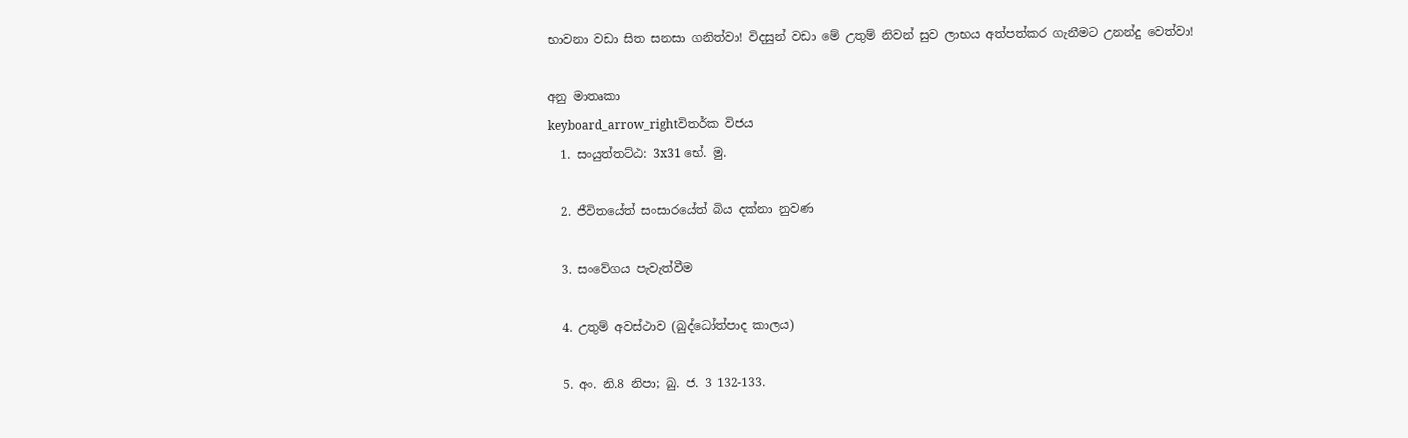භාවනා වඩා සිත සනසා ගනිත්වා! විදසුන් වඩා මේ උතුම් නිවන් සුව ලාභය අත්පත්කර ගැනීමට උනන්දු වෙත්වා!

අනු මාතෘකා
keyboard_arrow_rightවිතර්ක විජය
  1. සංයුත්තට්ඨ: 3x31 භේ. මු.

  2. ජීවිතයේත් සංසාරයේත් බිය දක්නා නුවණ

  3. සංවේගය පැවැත්වීම

  4. උතුම් අවස්ථාව (බුද්ධෝත්පාද කාලය)

  5. අං. නි.8 නිපා; බු. ජ. 3 132-133.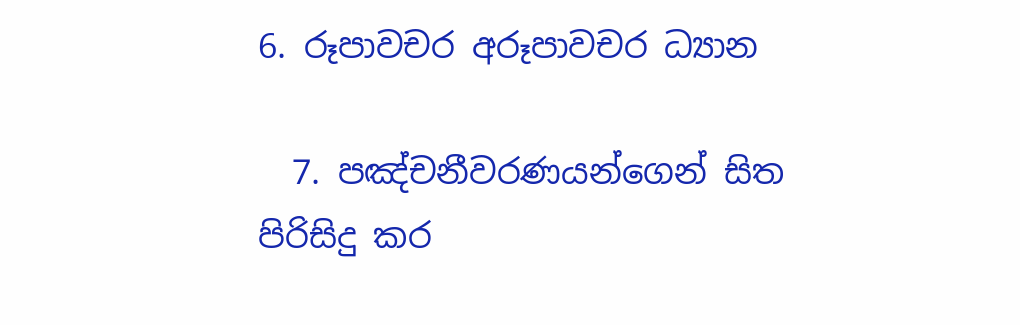6. රූපාවචර අරූපාවචර ධ්‍යාන

  7. පඤ්චනීවරණයන්ගෙන් සිත පිරිසිදු කර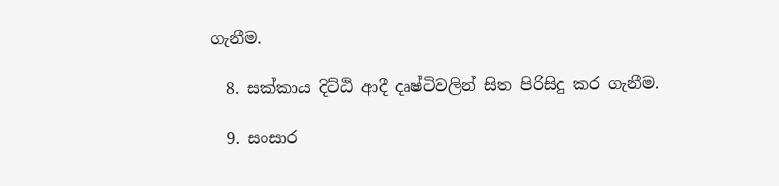ගැනීම.

  8. සක්කාය දිට්ඨි ආදී දෘෂ්ටිවලින් සිත පිරිසිදු කර ගැනීම.

  9. සංසාර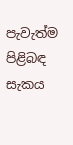පැවැත්ම පිළිබඳ සැකය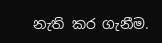නැති කර ගැනීම.